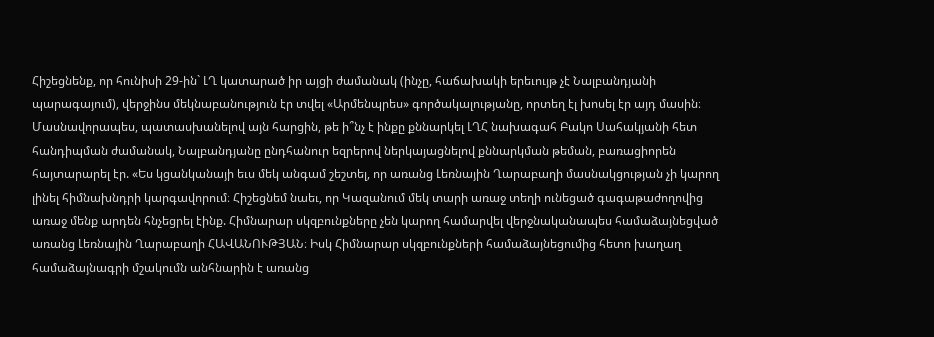Հիշեցնենք, որ հունիսի 29-ին` ԼՂ կատարած իր այցի ժամանակ (ինչը, հաճախակի երեւույթ չէ Նալբանդյանի պարագայում), վերջինս մեկնաբանություն էր տվել «Արմենպրես» գործակալությանը, որտեղ էլ խոսել էր այդ մասին։ Մասնավորապես, պատասխանելով այն հարցին, թե ի՞նչ է ինքը քննարկել ԼՂՀ նախագահ Բակո Սահակյանի հետ հանդիպման ժամանակ, Նալբանդյանը ընդհանուր եզրերով ներկայացնելով քննարկման թեման, բառացիորեն հայտարարել էր. «Ես կցանկանայի եւս մեկ անգամ շեշտել, որ առանց Լեռնային Ղարաբաղի մասնակցության չի կարող լինել հիմնախնդրի կարգավորում։ Հիշեցնեմ նաեւ, որ Կազանում մեկ տարի առաջ տեղի ունեցած գագաթաժողովից առաջ մենք արդեն հնչեցրել էինք. Հիմնարար սկզբունքները չեն կարող համարվել վերջնականապես համաձայնեցված առանց Լեռնային Ղարաբաղի ՀԱՎԱՆՈՒԹՅԱՆ։ Իսկ Հիմնարար սկզբունքների համաձայնեցումից հետո խաղաղ համաձայնագրի մշակումն անհնարին է առանց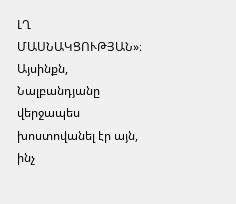ԼՂ ՄԱՍՆԱԿՑՈՒԹՅԱՆ»։
Այսինքն, Նալբանդյանը վերջապես խոստովանել էր այն, ինչ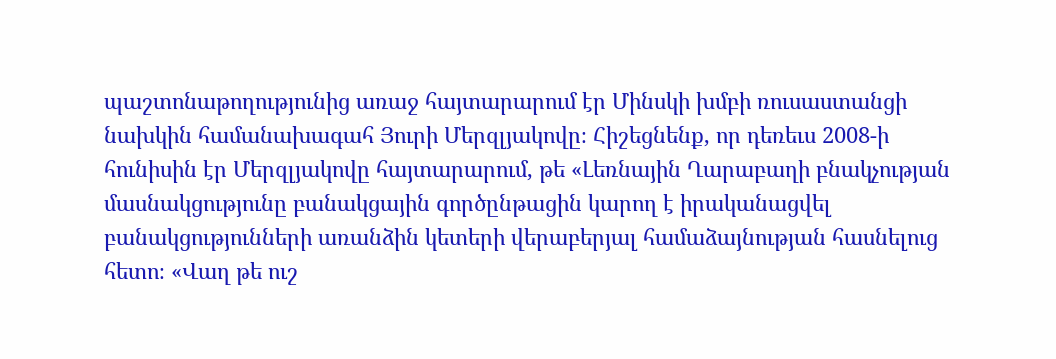պաշտոնաթողությունից առաջ հայտարարում էր Մինսկի խմբի ռուսաստանցի նախկին համանախագահ Յուրի Մերզլյակովը։ Հիշեցնենք, որ դեռեւս 2008-ի հունիսին էր Մերզլյակովը հայտարարում, թե «Լեռնային Ղարաբաղի բնակչության մասնակցությունը բանակցային գործընթացին կարող է իրականացվել բանակցությունների առանձին կետերի վերաբերյալ համաձայնության հասնելուց հետո։ «Վաղ թե ուշ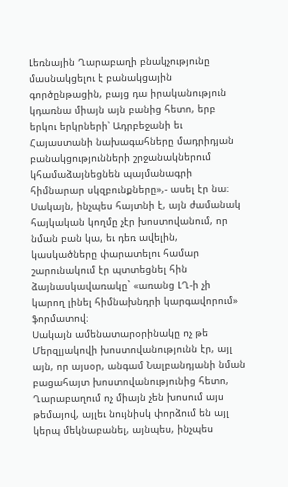Լեռնային Ղարաբաղի բնակչությունը մասնակցելու է բանակցային գործընթացին, բայց դա իրականություն կդառնա միայն այն բանից հետո, երբ երկու երկրների՝ Ադրբեջանի եւ Հայաստանի նախագահները մադրիդյան բանակցությունների շրջանակներում կհամաձայնեցնեն պայմանագրի հիմնարար սկզբունքները»,- ասել էր նա։ Սակայն, ինչպես հայտնի է, այն ժամանակ հայկական կողմը չէր խոստովանում, որ նման բան կա, եւ դեռ ավելին, կասկածները փարատելու համար շարունակում էր պտտեցնել հին ձայնասկավառակը` «առանց ԼՂ-ի չի կարող լինել հիմնախնդրի կարգավորում» ֆորմատով։
Սակայն ամենատարօրինակը ոչ թե Մերզլյակովի խոստովանությունն էր, այլ այն, որ այսօր, անգամ Նալբանդյանի նման բացահայտ խոստովանությունից հետո, Ղարաբաղում ոչ միայն չեն խոսում այս թեմայով, այլեւ նույնիսկ փորձում են այլ կերպ մեկնաբանել, այնպես, ինչպես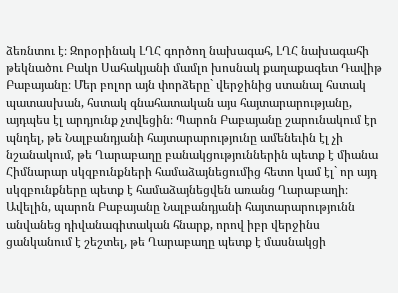ձեռնտու է։ Զորօրինակ ԼՂՀ գործող նախագահ, ԼՂՀ նախագահի թեկնածու Բակո Սահակյանի մամլո խոսնակ քաղաքագետ Դավիթ Բաբայանը։ Մեր բոլոր այն փորձերը` վերջինից ստանալ հստակ պատասխան, հստակ գնահատական այս հայտարարությանը, այդպես էլ արդյունք չտվեցին։ Պարոն Բաբայանը շարունակում էր պնդել, թե Նալբանդյանի հայտարարությունը ամենեւին էլ չի նշանակում, թե Ղարաբաղը բանակցություններին պետք է միանա Հիմնարար սկզբունքների համաձայնեցումից հետո կամ էլ` որ այդ սկզբունքները պետք է համաձայնեցվեն առանց Ղարաբաղի։ Ավելին, պարոն Բաբայանը Նալբանդյանի հայտարարությունն անվանեց դիվանագիտական հնարք, որով իբր վերջինս ցանկանում է շեշտել, թե Ղարաբաղը պետք է մասնակցի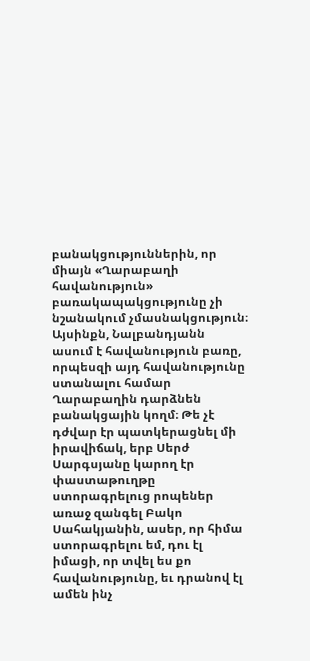բանակցություններին, որ միայն «Ղարաբաղի հավանություն» բառակապակցությունը չի նշանակում չմասնակցություն։ Այսինքն, Նալբանդյանն ասում է հավանություն բառը, որպեսզի այդ հավանությունը ստանալու համար Ղարաբաղին դարձնեն բանակցային կողմ։ Թե չէ դժվար էր պատկերացնել մի իրավիճակ, երբ Սերժ Սարգսյանը կարող էր փաստաթուղթը ստորագրելուց րոպեներ առաջ զանգել Բակո Սահակյանին, ասեր, որ հիմա ստորագրելու եմ, դու էլ իմացի, որ տվել ես քո հավանությունը, եւ դրանով էլ ամեն ինչ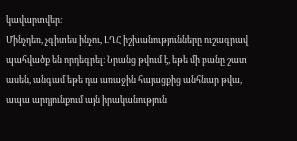կավարտվեր։
Մինչդեռ, չգիտես ինչու, ԼՂՀ իշխանությունները ուշագրավ պահվածք են որդեգրել։ Նրանց թվում է, եթե մի բանը շատ ասեն, անգամ եթե դա առաջին հայացքից անհնար թվա, ապա արդյունքում այն իրականություն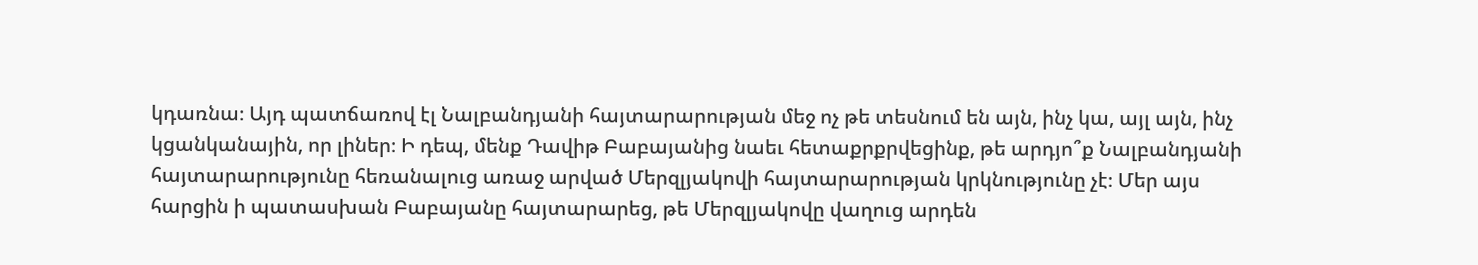կդառնա։ Այդ պատճառով էլ Նալբանդյանի հայտարարության մեջ ոչ թե տեսնում են այն, ինչ կա, այլ այն, ինչ կցանկանային, որ լիներ։ Ի դեպ, մենք Դավիթ Բաբայանից նաեւ հետաքրքրվեցինք, թե արդյո՞ք Նալբանդյանի հայտարարությունը հեռանալուց առաջ արված Մերզլյակովի հայտարարության կրկնությունը չէ։ Մեր այս հարցին ի պատասխան Բաբայանը հայտարարեց, թե Մերզլյակովը վաղուց արդեն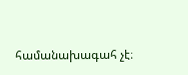համանախագահ չէ։